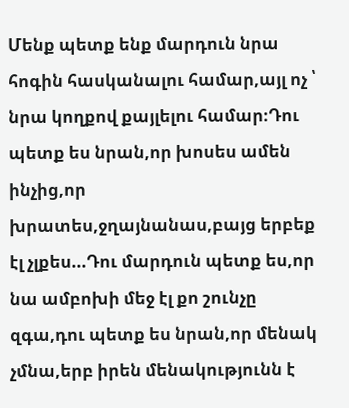Մենք պետք ենք մարդուն նրա հոգին հասկանալու համար,այլ ոչ ՝ նրա կողքով քայլելու համար։Դու պետք ես նրան,որ խոսես ամեն ինչից,որ խրատես,ջղայնանաս,բայց երբեք էլ չլքես...Դու մարդուն պետք ես,որ նա ամբոխի մեջ էլ քո շունչը զգա,դու պետք ես նրան,որ մենակ չմնա,երբ իրեն մենակությունն է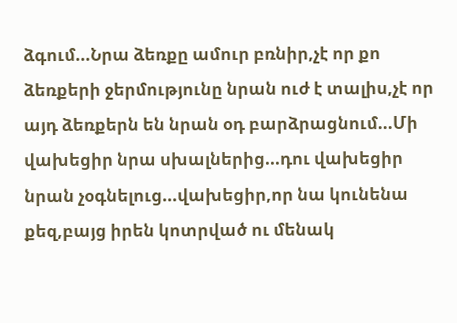ձգում...Նրա ձեռքը ամուր բռնիր,չէ որ քո ձեռքերի ջերմությունը նրան ուժ է տալիս,չէ որ այդ ձեռքերն են նրան օդ բարձրացնում...Մի վախեցիր նրա սխալներից...դու վախեցիր նրան չօգնելուց...վախեցիր,որ նա կունենա քեզ,բայց իրեն կոտրված ու մենակ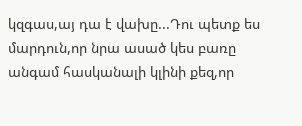կզգաս,այ դա է վախը...Դու պետք ես մարդուն,որ նրա ասած կես բառը անգամ հասկանալի կլինի քեզ,որ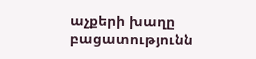աչքերի խաղը բացատությունն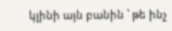կլինի այն բանին ՝ թե ինչ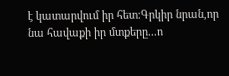է կատարվում իր հետ։Գրկիր նրան,որ նա հավաքի իր մտքերը...ո